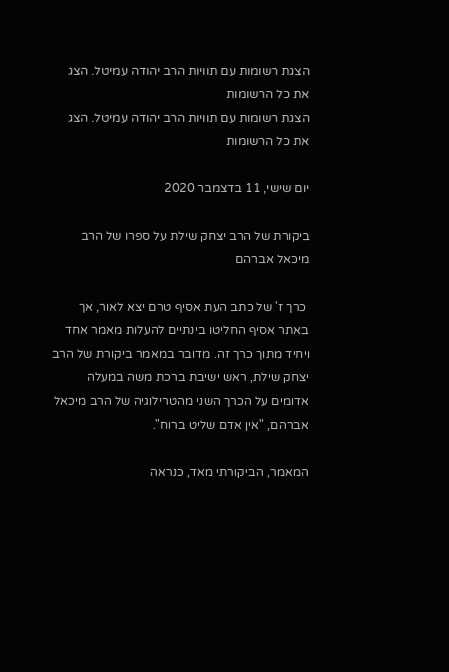הצגת רשומות עם תוויות הרב יהודה עמיטל. הצג את כל הרשומות
הצגת רשומות עם תוויות הרב יהודה עמיטל. הצג את כל הרשומות

יום שישי, 11 בדצמבר 2020

ביקורת של הרב יצחק שילת על ספרו של הרב מיכאל אברהם

 כרך ז' של כתב העת אסיף טרם יצא לאור, אך באתר אסיף החליטו בינתיים להעלות מאמר אחד ויחיד מתוך כרך זה. מדובר במאמר ביקורת של הרב יצחק שילת, ראש ישיבת ברכת משה במעלה אדומים על הכרך השני מהטרילוגיה של הרב מיכאל אברהם, "אין אדם שליט ברוח".

המאמר, הביקורתי מאד, כנראה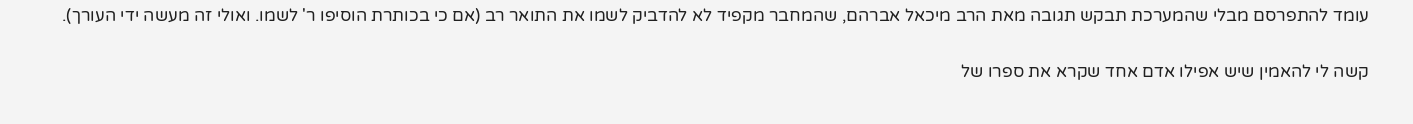עומד להתפרסם מבלי שהמערכת תבקש תגובה מאת הרב מיכאל אברהם, שהמחבר מקפיד לא להדביק לשמו את התואר רב (אם כי בכותרת הוסיפו ר' לשמו. ואולי זה מעשה ידי העורך).


קשה לי להאמין שיש אפילו אדם אחד שקרא את ספרו של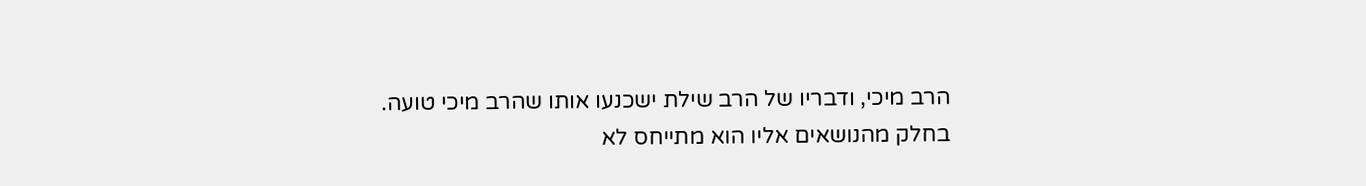הרב מיכי, ודבריו של הרב שילת ישכנעו אותו שהרב מיכי טועה. בחלק מהנושאים אליו הוא מתייחס לא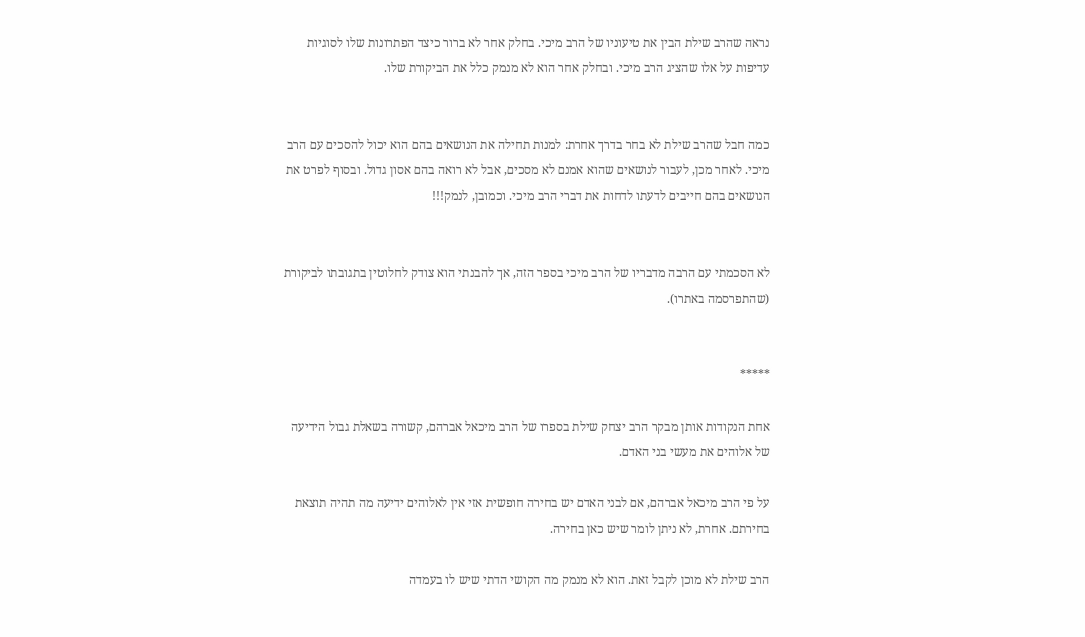נראה שהרב שילת הבין את טיעוניו של הרב מיכי. בחלק אחר לא ברור כיצד הפתרונות שלו לסוגיות עדיפות על אלו שהציג הרב מיכי. ובחלק אחר הוא לא מנמק כלל את הביקורת שלו.


כמה חבל שהרב שילת לא בחר בדרך אחרת: למנות תחילה את הנושאים בהם הוא יכול להסכים עם הרב מיכי. לאחר מכן, לעבור לנושאים שהוא אמנם לא מסכים, אבל לא רואה בהם אסון גדול. ובסוף לפרט את הנושאים בהם חייבים לדעתו לדחות את דברי הרב מיכי. וכמובן, לנמק!!!


לא הסכמתי עם הרבה מדבריו של הרב מיכי בספר הזה, אך להבנתי הוא צודק לחלוטין בתגובתו לביקורת (שהתפרסמה באתרו).


*****

אחת הנקודות אותן מבקר הרב יצחק שילת בספרו של הרב מיכאל אברהם, קשורה בשאלת גבול הידיעה של אלוהים את מעשי בני האדם.

על פי הרב מיכאל אברהם, אם לבני האדם יש בחירה חופשית אזי אין לאלוהים ידיעה מה תהיה תוצאת בחירתם. אחרת, לא ניתן לומר שיש כאן בחירה.

הרב שילת לא מוכן לקבל זאת. הוא לא מנמק מה הקושי הדתי שיש לו בעמדה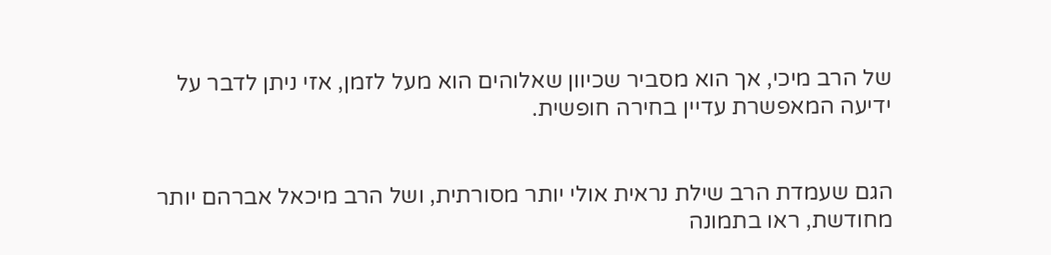של הרב מיכי, אך הוא מסביר שכיוון שאלוהים הוא מעל לזמן, אזי ניתן לדבר על ידיעה המאפשרת עדיין בחירה חופשית.


הגם שעמדת הרב שילת נראית אולי יותר מסורתית, ושל הרב מיכאל אברהם יותר מחודשת, ראו בתמונה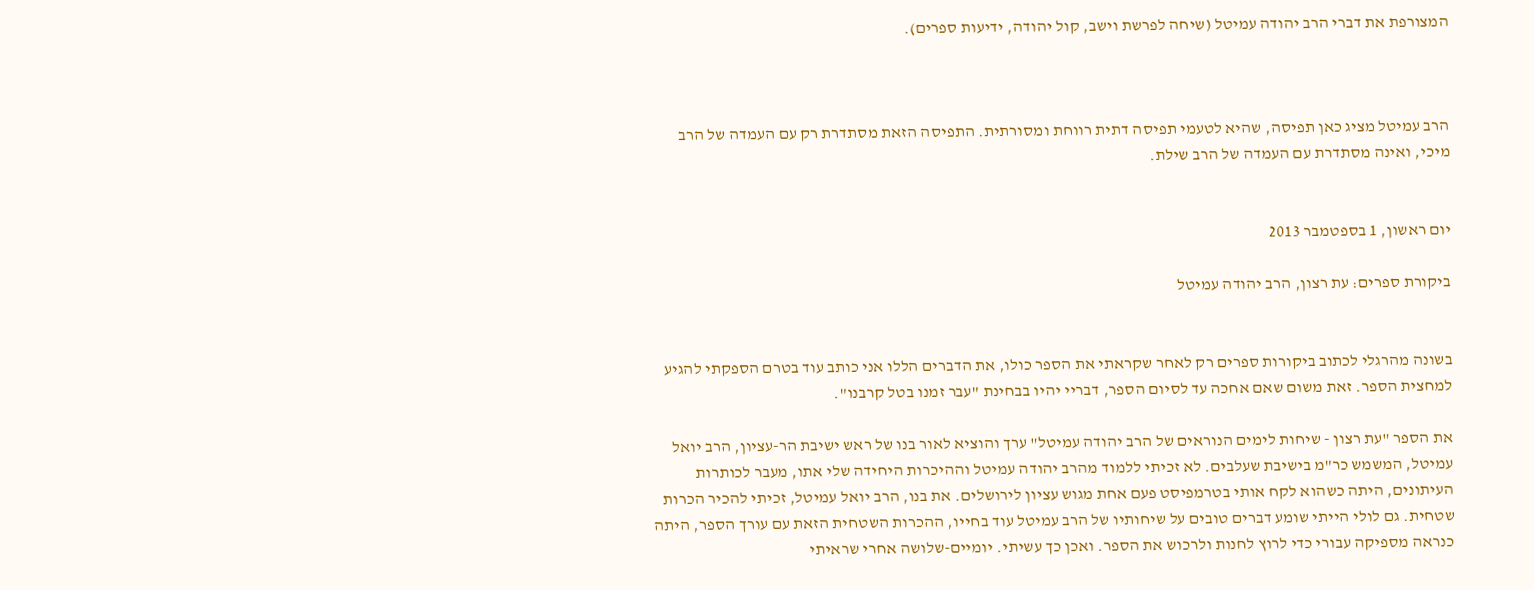המצורפת את דברי הרב יהודה עמיטל (שיחה לפרשת וישב, קול יהודה, ידיעות ספרים).



הרב עמיטל מציג כאן תפיסה, שהיא לטעמי תפיסה דתית רווחת ומסורתית. התפיסה הזאת מסתדרת רק עם העמדה של הרב מיכי, ואינה מסתדרת עם העמדה של הרב שילת.


יום ראשון, 1 בספטמבר 2013

ביקורת ספרים: עת רצון, הרב יהודה עמיטל


בשונה מהרגלי לכתוב ביקורות ספרים רק לאחר שקראתי את הספר כולו, את הדברים הללו אני כותב עוד בטרם הספקתי להגיע למחצית הספר. זאת משום שאם אחכה עד לסיום הספר, דבריי יהיו בבחינת "עבר זמנו בטל קרבנו".

את הספר "עת רצון - שיחות לימים הנוראים של הרב יהודה עמיטל" ערך והוציא לאור בנו של ראש ישיבת הר-עציון, הרב יואל עמיטל, המשמש כר"מ בישיבת שעלבים. לא זכיתי ללמוד מהרב יהודה עמיטל וההיכרות היחידה שלי אתו, מעבר לכותרות העיתונים, היתה כשהוא לקח אותי בטרמפיסט פעם אחת מגוש עציון לירושלים. את בנו, הרב יואל עמיטל, זכיתי להכיר הכרות שטחית. גם לולי הייתי שומע דברים טובים על שיחותיו של הרב עמיטל עוד בחייו, ההכרות השטחית הזאת עם עורך הספר, היתה כנראה מספיקה עבורי כדי לרוץ לחנות ולרכוש את הספר. ואכן כך עשיתי. יומיים-שלושה אחרי שראיתי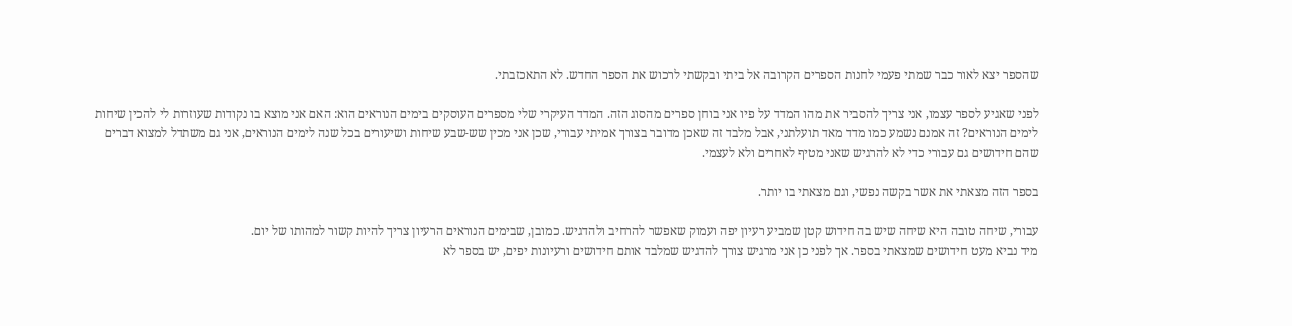שהספר יצא לאור כבר שמתי פעמי לחנות הספרים הקרובה אל ביתי ובקשתי לרכוש את הספר החדש. לא התאכזבתי.

לפני שאגיע לספר עצמו, אני צריך להסביר את מהו המדד על פיו אני בוחן ספרים מהסוג הזה. המדד העיקרי שלי מספרים העוסקים בימים הנוראים הוא: האם אני מוצא בו נקודות שעוזרות לי להכין שיחות לימים הנוראים? זה אמנם נשמע כמו מדד מאד תועלתני, אבל מלבד זה שאכן מדובר בצורך אמיתי עבורי, שכן אני מכין שש-שבע שיחות ושיעורים בכל שנה לימים הנוראים, אני גם משתדל למצוא דברים שהם חידושים גם עבורי כדי לא להרגיש שאני מטיף לאחרים ולא לעצמי.

בספר הזה מצאתי את אשר בקשה נפשי, וגם מצאתי בו יותר.

עבורי, שיחה טובה היא שיחה שיש בה חידוש קטן שמביע רעיון יפה ועמוק שאפשר להרחיב ולהדגיש. כמובן, שבימים הנוראים הרעיון צריך להיות קשור למהותו של יום.
מיד נביא מעט חידושים שמצאתי בספר. אך לפני כן אני מרגיש צורך להדגיש שמלבד אותם חידושים ורעיונות יפים, יש בספר לא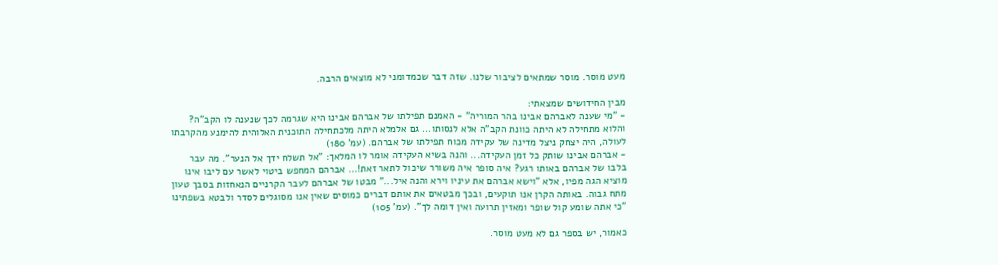מעט מוסר. מוסר שמתאים לציבור שלנו. שזה דבר שכמדומני לא מוצאים הרבה.

מבין החידושים שמצאתי:
- "מי שענה לאברהם אבינו בהר המוריה" - האמנם תפילתו של אברהם אבינו היא שגרמה לכך שנענה לו הקב"ה? והלוא מתחילה לא היתה כוונת הקב"ה אלא לנסותו... גם אלמלא היתה מלכתחילה התוכנית האלוהית להימנע מהקרבתו לעולה, היה יצחק ניצל מדינה של עקידה מכוח תפילתו של אברהם. (עמ' 180)
- אברהם אבינו שותק כל זמן העקידה... והנה בשיא העקידה אומר לו המלאך: "אל תשלח ידך אל הנער". מה עבר בלבו של אברהם באותו רגע? איה סופר איה משורר שיכול לתאר זאת!... אברהם המחפש ביטוי לאשר עם ליבו אינו מוציא הגה מפיו, אלא "וישא אברהם את עיניו וירא והנה איל..." מבטו של אברהם לעבר הקרניים הנאחזות בסבך טעון מתח גבוה. באותה הקרן אנו תוקעים, ובכך מבטאים את אותם דברים כמוסים שאין אנו מסוגלים לסדר ולבטא בשפתינו "כי אתה שומע קול שופר ומאזין תרועה ואין דומה לך". (עמ' 105)

כאמור, יש בספר גם לא מעט מוסר.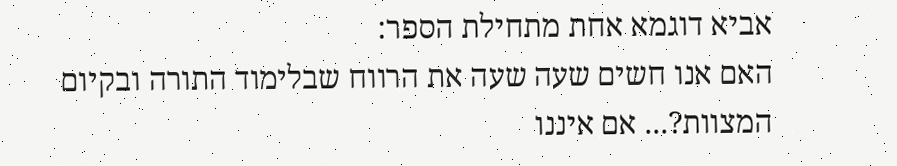אביא דוגמא אחת מתחילת הספר:
האם אנו חשים שעה שעה את הרווח שבלימוד התורה ובקיום המצוות?... אם איננו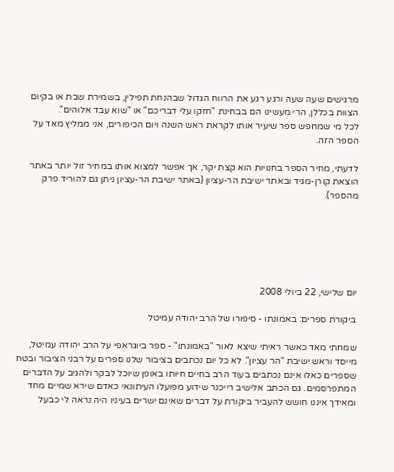מרגישים שעה שעה ורגע רגע את הרווח הגדול שבהנחת תפילין, בשמירת שבת או בקיום הצוות בכללן, הרי מעשינו הם בבחינת "חזקו עלי דבריכם" או "שוא עבד אלוהים".
לכל מי שמחפש ספר שיעיר אותו לקראת ראש השנה ויום הכיפורים, אני ממליץ מאד על הספר הזה.

לדעתי, מחיר הספר בחנויות הוא קצת יקר, אך אפשר למצוא אותו במחיר זול יותר באתר הוצאת קורן-מגיד ובאתר ישיבת הר-עציון (באתר ישיבת הר-עציון ניתן גם להוריד פרק מהספר).






יום שלישי, 22 ביולי 2008

ביקורת ספרים: באמונתו - סיפורו של הרב יהודה עמיטל

שמחתי מאד כאשר ראיתי שיצא לאור "באמונתו" - ספר ביוגראפי על הרב יהודה עמיטל, מייסד וראש ישיבת "הר עציון". לא כל יום נכתבים בציבור שלנו ספרים על רבני הציבור ובטח שספרים כאלו אינם נכתבים בעוד הרב בחיים חיותו באופן שיוכל לבקר ולהגיב על הדברים המתפרסמים. גם הכתב אלישיב רייכנר שידוע מפועלו העיתונאי כאדם שירא שמיים מחד ומאידך איננו חושש להעביר ביקורת על דברים שאינם ישרים בעיניו היה נראה לי כבעל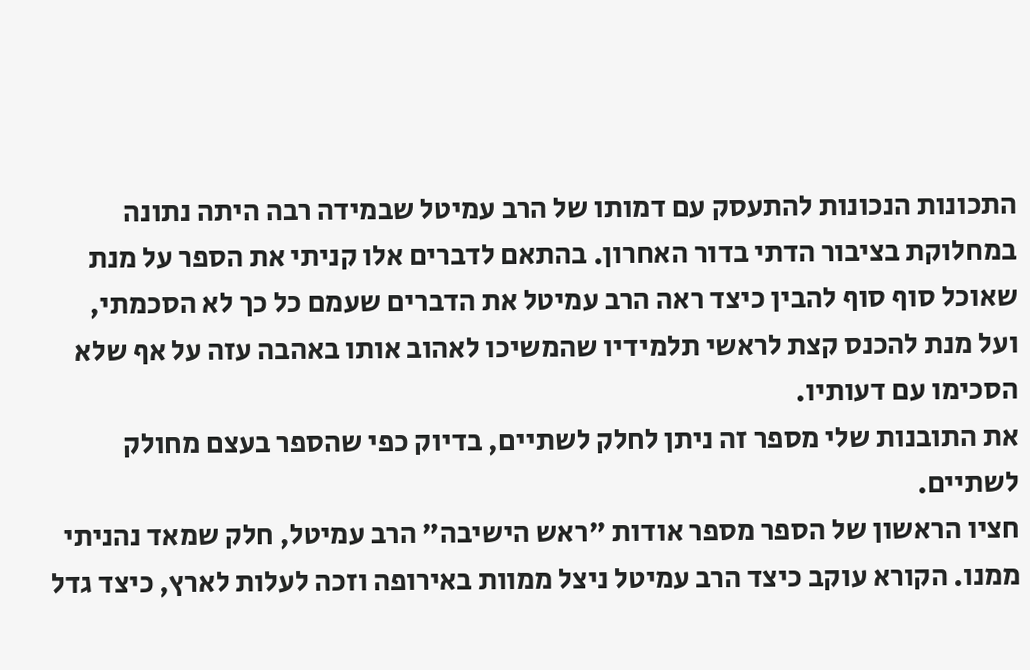התכונות הנכונות להתעסק עם דמותו של הרב עמיטל שבמידה רבה היתה נתונה במחלוקת בציבור הדתי בדור האחרון. בהתאם לדברים אלו קניתי את הספר על מנת שאוכל סוף סוף להבין כיצד ראה הרב עמיטל את הדברים שעמם כל כך לא הסכמתי, ועל מנת להכנס קצת לראשי תלמידיו שהמשיכו לאהוב אותו באהבה עזה על אף שלא הסכימו עם דעותיו.
את התובנות שלי מספר זה ניתן לחלק לשתיים, בדיוק כפי שהספר בעצם מחולק לשתיים.
חציו הראשון של הספר מספר אודות "ראש הישיבה" הרב עמיטל, חלק שמאד נהניתי ממנו. הקורא עוקב כיצד הרב עמיטל ניצל ממוות באירופה וזכה לעלות לארץ, כיצד גדל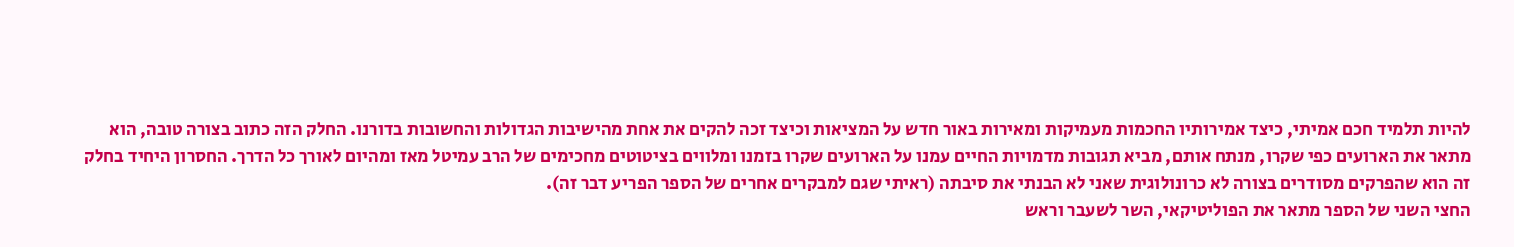להיות תלמיד חכם אמיתי, כיצד אמירותיו החכמות מעמיקות ומאירות באור חדש על המציאות וכיצד זכה להקים את אחת מהישיבות הגדולות והחשובות בדורנו. החלק הזה כתוב בצורה טובה, הוא מתאר את הארועים כפי שקרו, מנתח אותם, מביא תגובות מדמויות החיים עמנו על הארועים שקרו בזמנו ומלווים בציטוטים מחכימים של הרב עמיטל מאז ומהיום לאורך כל הדרך. החסרון היחיד בחלק זה הוא שהפרקים מסודרים בצורה לא כרונולוגית שאני לא הבנתי את סיבתה (ראיתי שגם למבקרים אחרים של הספר הפריע דבר זה).
החצי השני של הספר מתאר את הפוליטיקאי, השר לשעבר וראש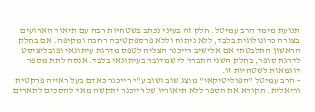תנועת מימד הרב עמיטל. חלק זה בעיני נכתב בשטחיות רבה עם תיאור הארועים בצורה כרונולוגית בלבד, ללא ניתוח וללא פרספקטיבה רחבה ומקיפה. אם בחלק הראשון התלבטתי אם אלישיב רייכנר הצליח לטפס מדרגת עיתונאי ופובליציסט לדרגת סופר, בחלק השני התברר לי שמדובר בעיתונאי בלבד. אנסה לתת מספר דוגמאות לשטחיות זו.
- הרב עמיטל "הפוליטיקאי" מוצג שוב ושוב ע"י רייכנר כאדם בעל ראייה פרקטית וריאלית. הקורא את הספר ללא תיאוריו של רייכנר יתקשה מאד להסכים לתארים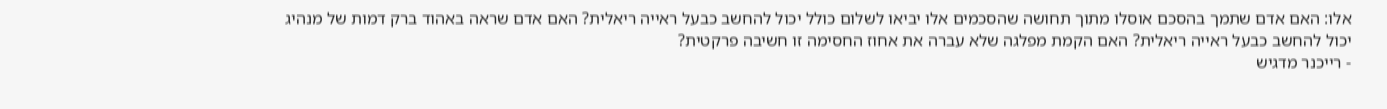אלו: האם אדם שתמך בהסכם אוסלו מתוך תחושה שהסכמים אלו יביאו לשלום כולל יכול להחשב כבעל ראייה ריאלית? האם אדם שראה באהוד ברק דמות של מנהיג יכול להחשב כבעל ראייה ריאלית? האם הקמת מפלגה שלא עברה את אחוז החסימה זו חשיבה פרקטית?
- רייכנר מדגיש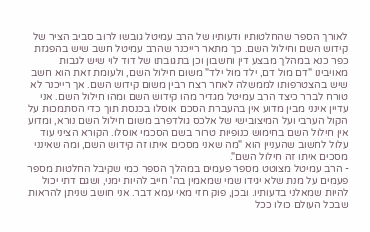לאורך הספר שהחלטותיו ודעותיו של הרב עמיטל גובשו לרוב סביב הציר של קידוש השם וחילול השם. כך מתאר רייכנר שהרב עמיטל חשב שיש בהפגזת כפר כנא במהלך מבצע דין וחשבון וכן בתגובתו של דוד לוי שיש לגבות מאויבינו "דם מול דם, ילד מול ילד" משום חילול השם, ולעומת זאת הוא חשב שיש בהצטרפותו לממשלה לאחר רצח רבין משום קידוש השם. אך רייכנר לא טורח לברר כיצד הרב עמיטל מגדיר מהו קידוש השם ומהו חילול השם. אני עדיין אינני מבין מדוע אין בהעברת הסכם אוסלו בכנסת תוך כדי הסתמכות על הקול הערבי ועל המיצובישי של אלכס גולדפרב משום חילול השם נורא, ומדוע אין חילול השם בחימוש כנופיות טרור בשם הסכמי אוסלו. הקורא הציני עוד עלול לחשוב שהעניין הוא "מה שאני מסכים איתו זה קידוש השם, ומה שאינני מסכים איתו זה חילול השם".
- הרב עמיטל מצוטט מספר פעמים במהלך הספר כמי שקיבל החלטות מספר פעמים על מנת שלא יגידו שמי שמאמין בה' חייב להיות ימני, ושגם דתי יכול להיות שמאלני בדעותיו. ובכן, פוק חזי מאי עמא דבר. אני חושב שניתן להראות שבכל העולם כולו ככל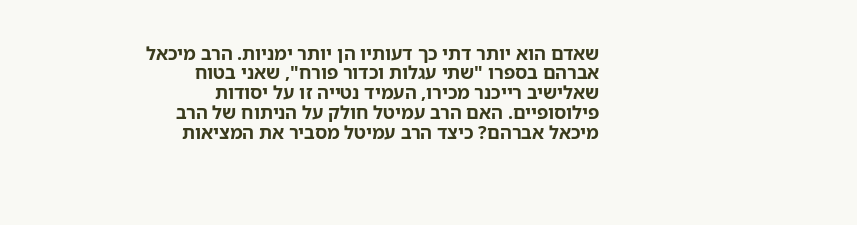שאדם הוא יותר דתי כך דעותיו הן יותר ימניות. הרב מיכאל אברהם בספרו "שתי עגלות וכדור פורח", שאני בטוח שאלישיב רייכנר מכירו, העמיד נטייה זו על יסודות פילוסופיים. האם הרב עמיטל חולק על הניתוח של הרב מיכאל אברהם? כיצד הרב עמיטל מסביר את המציאות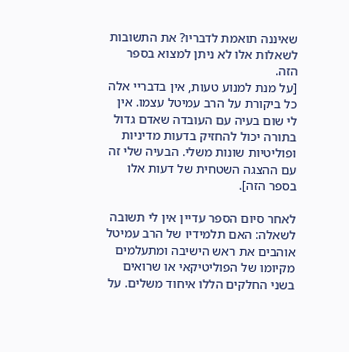שאיננה תואמת לדבריו? את התשובות לשאלות אלו לא ניתן למצוא בספר הזה.
[על מנת למנוע טעות, אין בדבריי אלה כל ביקורת על הרב עמיטל עצמו. אין לי שום בעיה עם העובדה שאדם גדול בתורה יכול להחזיק בדעות מדיניות ופוליטיות שונות משלי. הבעיה שלי זה עם ההצגה השטחית של דעות אלו בספר הזה].

לאחר סיום הספר עדיין אין לי תשובה לשאלה: האם תלמידיו של הרב עמיטל אוהבים את ראש הישיבה ומתעלמים מקיומו של הפוליטיקאי או שרואים בשני החלקים הללו איחוד משלים. על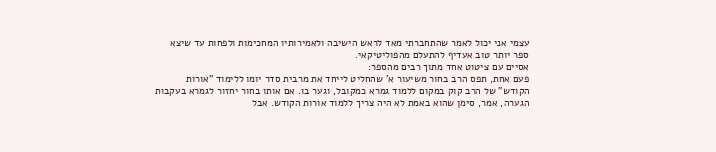עצמי אני יכול לאמר שהתחברתי מאד לראש הישיבה ולאמירותיו המחכימות ולפחות עד שיצא ספר יותר טוב אעדיף להתעלם מהפוליטיקאי.
אסיים עם ציטוט אחד מתוך רבים מהספר:
פעם אחת, תפס הרב בחור משיעור א' שהחליט לייחד את מרבית סדר יומו ללימוד "אורות הקודש" של הרב קוק במקום ללמוד גמרא כמקובל, וגער בו. אם אותו בחור יחזור לגמרא בעקבות הגערה, אמר, סימן שהוא באמת לא היה צריך ללמוד אורות הקודש. אבל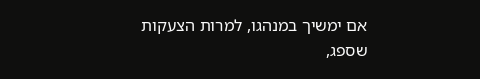אם ימשיך במנהגו, למרות הצעקות שספג,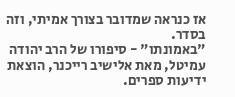אז כנראה שמדובר בצורך אמיתי, וזה בסדר.
"באמונתו" - סיפורו של הרב יהודה עמיטל, מאת אלישיב רייכנר, הוצאת ידיעות ספרים.